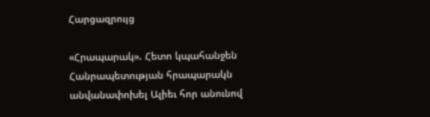Հարցազրույց

«Հրապարակ». Հետո կպահանջեն Հանրապետության հրապարակն անվանափոխել Ալիեւ հոր անունով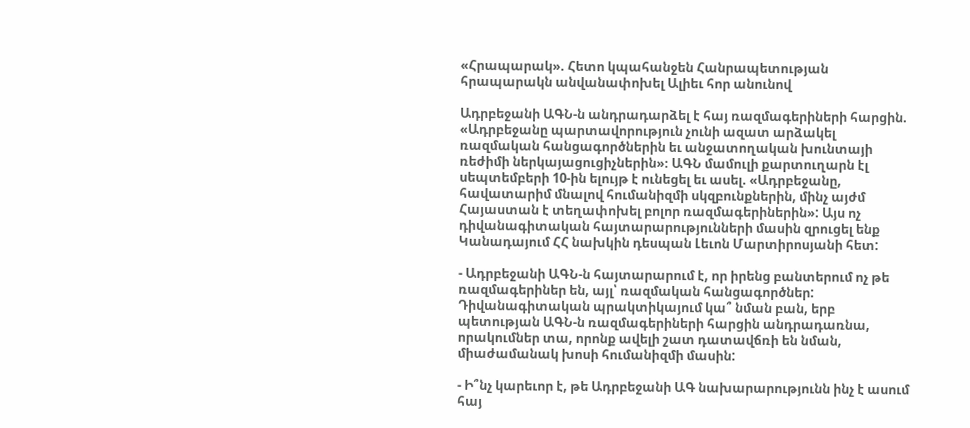«Հրապարակ». Հետո կպահանջեն Հանրապետության հրապարակն անվանափոխել Ալիեւ հոր անունով

Ադրբեջանի ԱԳՆ-ն անդրադարձել է հայ ռազմագերիների հարցին. «Ադրբեջանը պարտավորություն չունի ազատ արձակել ռազմական հանցագործներին եւ անջատողական խունտայի ռեժիմի ներկայացուցիչներին»։ ԱԳՆ մամուլի քարտուղարն էլ սեպտեմբերի 10-ին ելույթ է ունեցել եւ ասել. «Ադրբեջանը, հավատարիմ մնալով հումանիզմի սկզբունքներին, մինչ այժմ Հայաստան է տեղափոխել բոլոր ռազմագերիներին»: Այս ոչ դիվանագիտական հայտարարությունների մասին զրուցել ենք Կանադայում ՀՀ նախկին դեսպան Լեւոն Մարտիրոսյանի հետ:

- Ադրբեջանի ԱԳՆ-ն հայտարարում է, որ իրենց բանտերում ոչ թե ռազմագերիներ են, այլ՝ ռազմական հանցագործներ: Դիվանագիտական պրակտիկայում կա՞ նման բան, երբ պետության ԱԳՆ-ն ռազմագերիների հարցին անդրադառնա, որակումներ տա, որոնք ավելի շատ դատավճռի են նման, միաժամանակ խոսի հումանիզմի մասին:

- Ի՞նչ կարեւոր է, թե Ադրբեջանի ԱԳ նախարարությունն ինչ է ասում հայ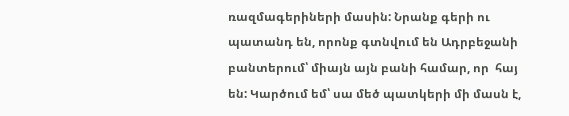ռազմագերիների մասին: Նրանք գերի ու պատանդ են, որոնք գտնվում են Ադրբեջանի բանտերում՝ միայն այն բանի համար, որ  հայ են: Կարծում եմ՝ սա մեծ պատկերի մի մասն է,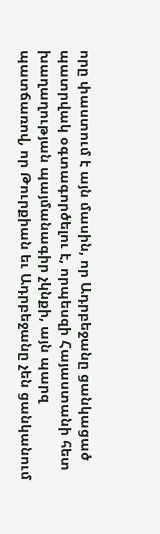որը փաստում է այն մասին, որ Ադրբեջանը ցանկացած պատրվակ օգտագործելու է, որպեսզի Հայաստանի հետ խաղաղության պայմանագիր չկնքի, այն պարզ պատճառով, որ Թուրքիան եւ Ադրբեջանը չեն ցանկանում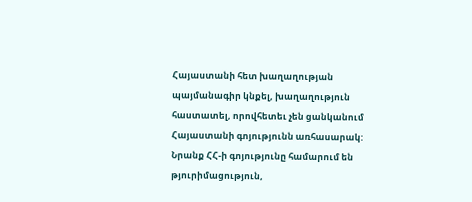Հայաստանի հետ խաղաղության պայմանագիր կնքել, խաղաղություն հաստատել, որովհետեւ չեն ցանկանում Հայաստանի գոյությունն առհասարակ: Նրանք ՀՀ-ի գոյությունը համարում են թյուրիմացություն,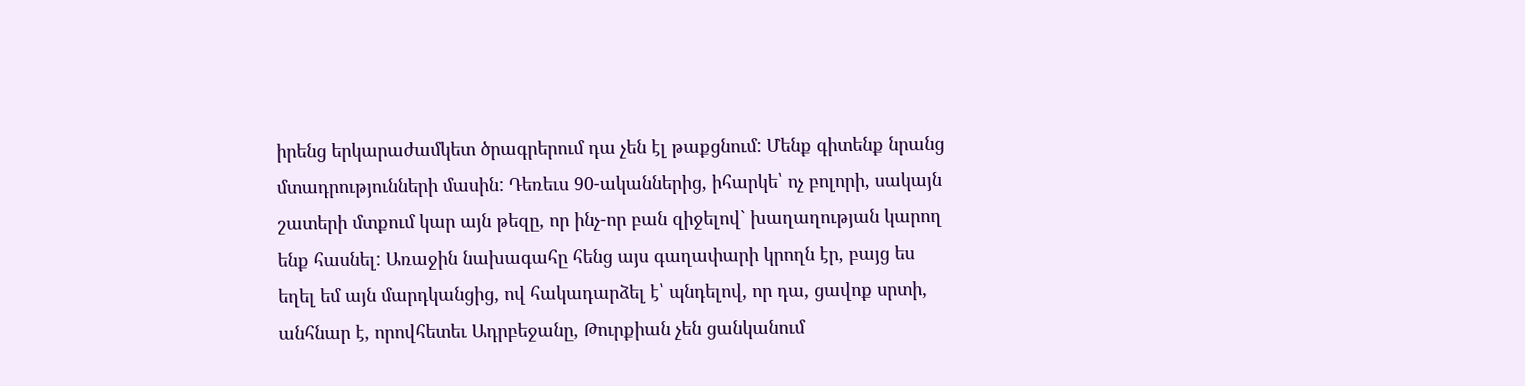իրենց երկարաժամկետ ծրագրերում դա չեն էլ թաքցնում: Մենք գիտենք նրանց մտադրությունների մասին: Դեռեւս 90-ականներից, իհարկե՝ ոչ բոլորի, սակայն շատերի մտքում կար այն թեզը, որ ինչ-որ բան զիջելով` խաղաղության կարող ենք հասնել: Առաջին նախագահը հենց այս գաղափարի կրողն էր, բայց ես եղել եմ այն մարդկանցից, ով հակադարձել է՝ պնդելով, որ դա, ցավոք սրտի, անհնար է, որովհետեւ Ադրբեջանը, Թուրքիան չեն ցանկանում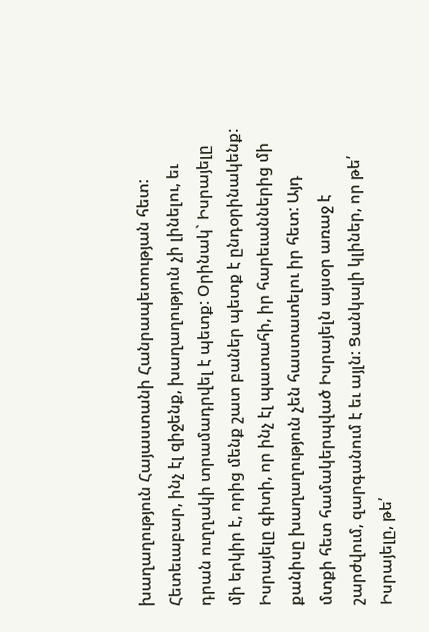խաղաղություն Հայաստանի Հանրապետության հետ: Հետեւաբար, ինչ էլ զիջենք, խաղաղություն չի լինելու, եւ դրան ուղղակի տրամադրվել է պետք: Օրինակ` Իսրայելը մի երկիր է, որից մենք շատ բաներ պետք է ընդօրինակենք: Իսրայելը գիտի, որ ինչ էլ պատահի, իր հարեւաններից մի քանիսը խաղաղություն չեն հաստատելու իր հետ: Այդ մտքի հետ համակերպված Իսրայելն այսօր առաջ է շարժվում, զարգանում է եւ այլն: Ցանկալի կլիներ, որ թե՛ Իսրայելը, թե՛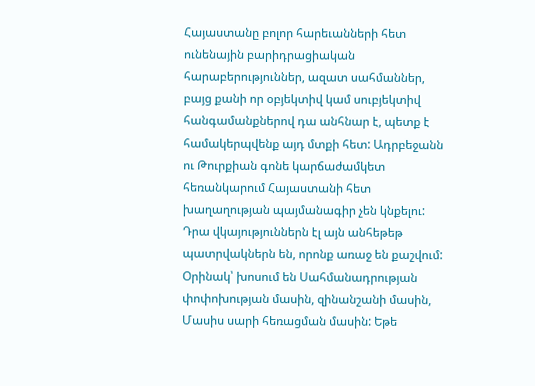Հայաստանը բոլոր հարեւանների հետ ունենային բարիդրացիական հարաբերություններ, ազատ սահմաններ, բայց քանի որ օբյեկտիվ կամ սուբյեկտիվ հանգամանքներով դա անհնար է, պետք է համակերպվենք այդ մտքի հետ: Ադրբեջանն ու Թուրքիան գոնե կարճաժամկետ հեռանկարում Հայաստանի հետ խաղաղության պայմանագիր չեն կնքելու: Դրա վկայություններն էլ այն անհեթեթ պատրվակներն են, որոնք առաջ են քաշվում: Օրինակ՝ խոսում են Սահմանադրության փոփոխության մասին, զինանշանի մասին, Մասիս սարի հեռացման մասին: Եթե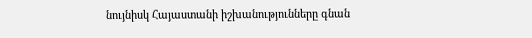նույնիսկ Հայաստանի իշխանությունները գնան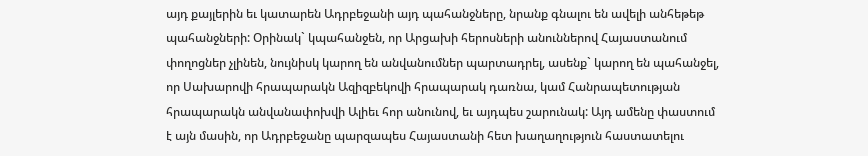այդ քայլերին եւ կատարեն Ադրբեջանի այդ պահանջները, նրանք գնալու են ավելի անհեթեթ պահանջների: Օրինակ` կպահանջեն, որ Արցախի հերոսների անուններով Հայաստանում փողոցներ չլինեն, նույնիսկ կարող են անվանումներ պարտադրել, ասենք` կարող են պահանջել, որ Սախարովի հրապարակն Ազիզբեկովի հրապարակ դառնա, կամ Հանրապետության հրապարակն անվանափոխվի Ալիեւ հոր անունով, եւ այդպես շարունակ: Այդ ամենը փաստում է այն մասին, որ Ադրբեջանը պարզապես Հայաստանի հետ խաղաղություն հաստատելու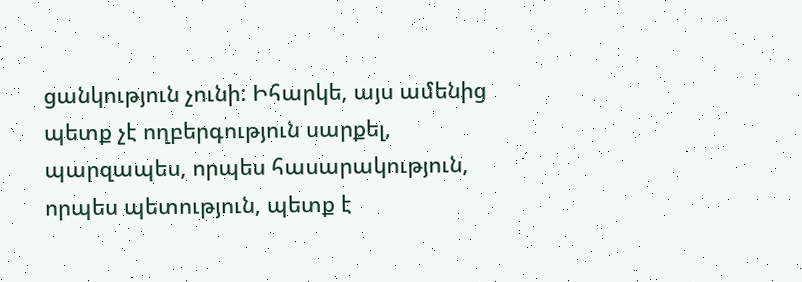ցանկություն չունի: Իհարկե, այս ամենից պետք չէ ողբերգություն սարքել, պարզապես, որպես հասարակություն, որպես պետություն, պետք է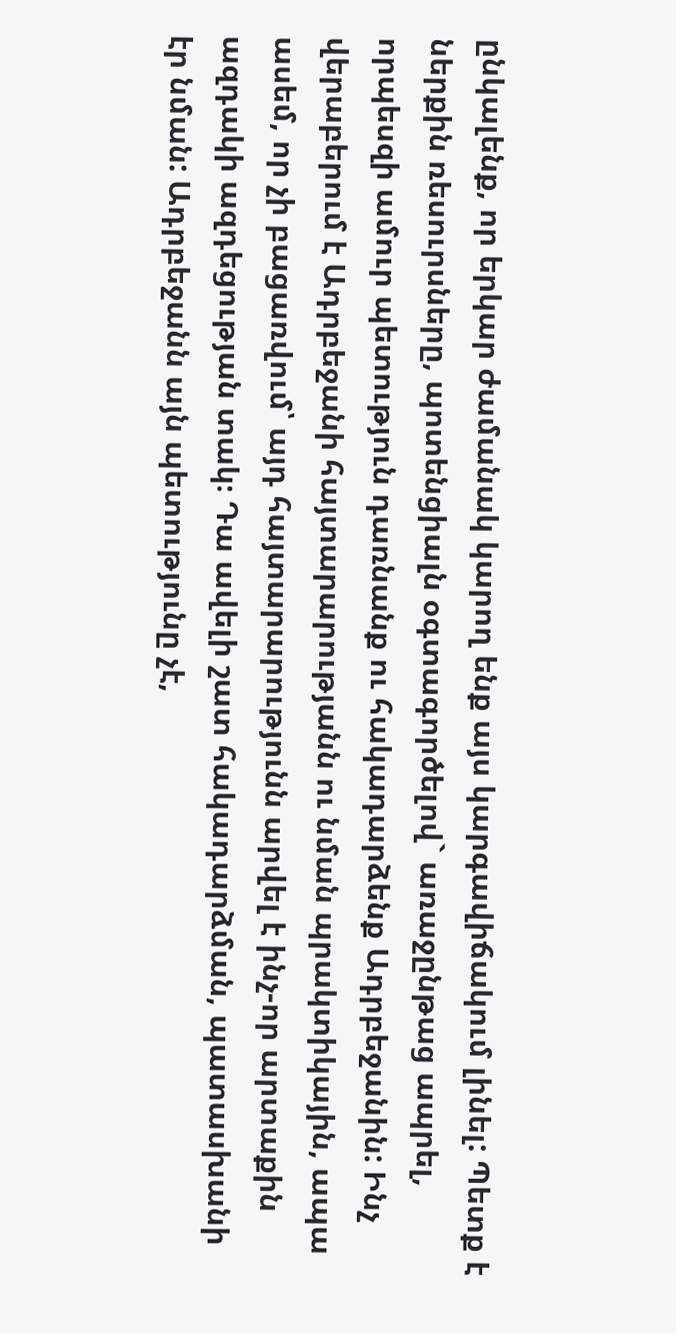ընկալենք, որ երկար ժամանակ կարող ենք այս կարգավիճակում լինել: Պետք է ներքին ռեսուրսները, պոտենցիալն օգտագործելով` առաջընթաց ապրել, որպեսզի ամուր պետություն դառնանք ու հակադարձենք Ադրբեջանին: Ինչ վերաբերում է Ադրբեջանի հայտարարությանն ու նման պրակտիկային, ապա ասեմ, որ չի բացառվում՝ այդ հայտարարությունն արվել է ինչ-որ արտաքին ազդակի ազդեցության տակ։ Դա ավելի շատ հակադարձման, պատասխանի էր նման: Ադրբեջանն այն պետությունը չէ,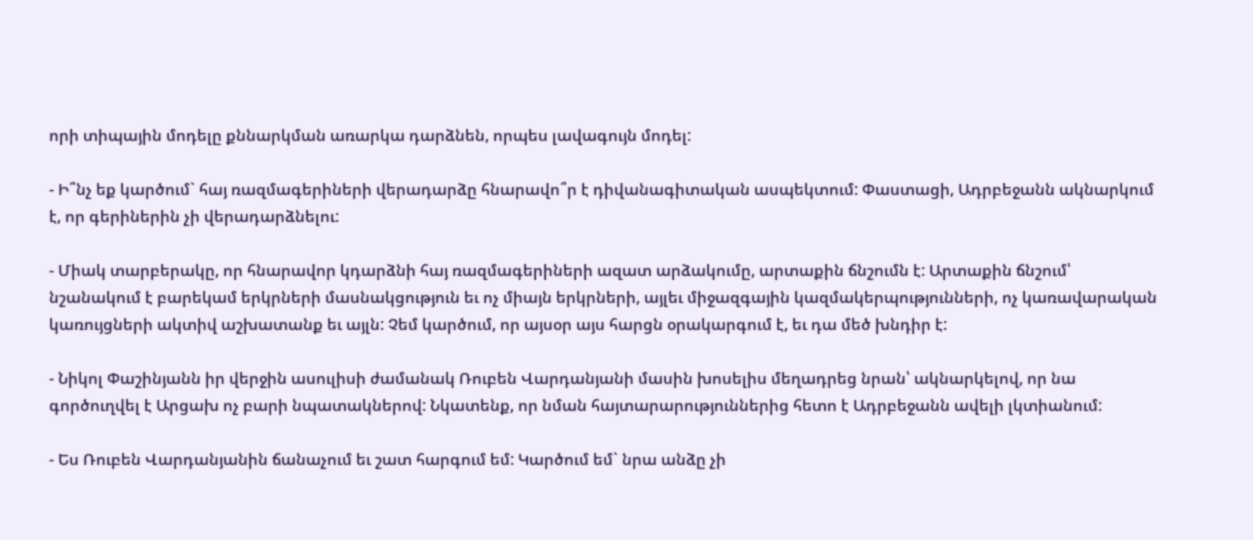որի տիպային մոդելը քննարկման առարկա դարձնեն, որպես լավագույն մոդել:

- Ի՞նչ եք կարծում` հայ ռազմագերիների վերադարձը հնարավո՞ր է դիվանագիտական ասպեկտում: Փաստացի, Ադրբեջանն ակնարկում է, որ գերիներին չի վերադարձնելու:

- Միակ տարբերակը, որ հնարավոր կդարձնի հայ ռազմագերիների ազատ արձակումը, արտաքին ճնշումն է: Արտաքին ճնշում՝ նշանակում է բարեկամ երկրների մասնակցություն եւ ոչ միայն երկրների, այլեւ միջազգային կազմակերպությունների, ոչ կառավարական կառույցների ակտիվ աշխատանք եւ այլն: Չեմ կարծում, որ այսօր այս հարցն օրակարգում է, եւ դա մեծ խնդիր է:

- Նիկոլ Փաշինյանն իր վերջին ասուլիսի ժամանակ Ռուբեն Վարդանյանի մասին խոսելիս մեղադրեց նրան՝ ակնարկելով, որ նա գործուղվել է Արցախ ոչ բարի նպատակներով: Նկատենք, որ նման հայտարարություններից հետո է Ադրբեջանն ավելի լկտիանում:

- Ես Ռուբեն Վարդանյանին ճանաչում եւ շատ հարգում եմ: Կարծում եմ` նրա անձը չի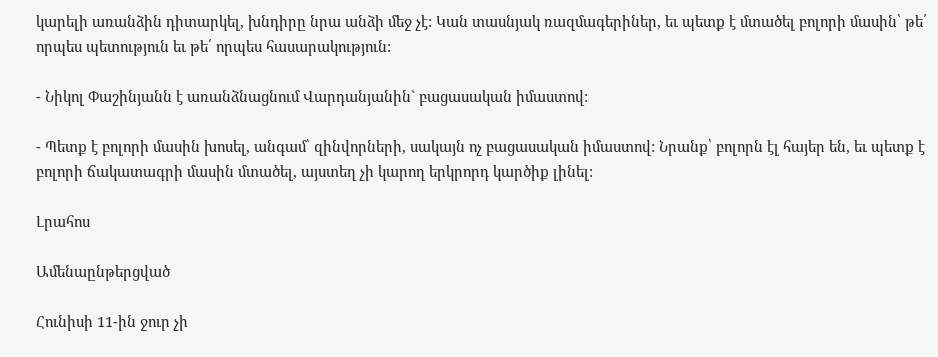կարելի առանձին դիտարկել, խնդիրը նրա անձի մեջ չէ: Կան տասնյակ ռազմագերիներ, եւ պետք է մտածել բոլորի մասին՝ թե՛ որպես պետություն եւ թե՛ որպես հասարակություն:

- Նիկոլ Փաշինյանն է առանձնացնում Վարդանյանին` բացասական իմաստով:

- Պետք է բոլորի մասին խոսել, անգամ՝ զինվորների, սակայն ոչ բացասական իմաստով: Նրանք՝ բոլորն էլ հայեր են, եւ պետք է բոլորի ճակատագրի մասին մտածել, այստեղ չի կարող երկրորդ կարծիք լինել:

Լրահոս

Ամենաընթերցված

Հունիսի 11-ին ջուր չի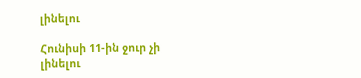լինելու

Հունիսի 11-ին ջուր չի լինելու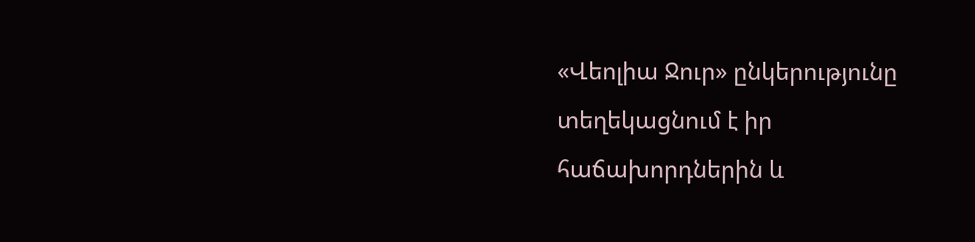«Վեոլիա Ջուր» ընկերությունը տեղեկացնում է իր հաճախորդներին և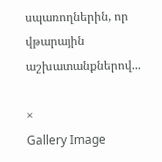սպառողներին, որ վթարային աշխատանքներով...

×
Gallery Image